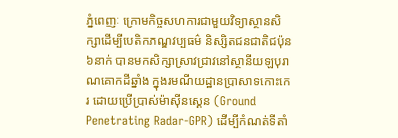ភ្នំពេញៈ ក្រោមកិច្ចសហការជាមួយវិទ្យាស្ថានសិក្សាដើម្បីបេតិកភណ្ឌវប្បធម៌ និស្សិតជនជាតិជប៉ុន ៦នាក់ បានមកសិក្សាស្រាវជ្រាវនៅស្ថានីយឡបុរាណគោកដីឆ្នាំង ក្នុងរមណីយដ្ឋានប្រាសាទកោះកេរ ដោយប្រើប្រាស់ម៉ាស៊ីនស្គេន (Ground Penetrating Radar-GPR) ដើម្បីកំណត់ទីតាំ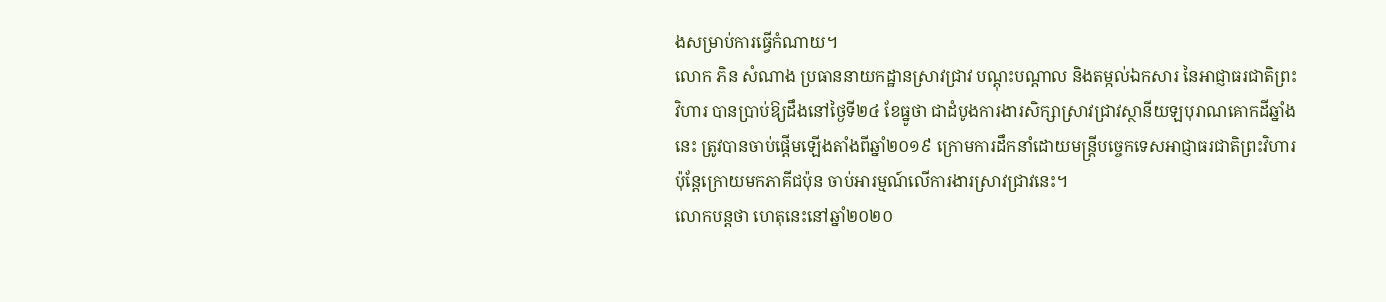ងសម្រាប់ការធ្វើកំណាយ។
លោក ភិន សំណាង ប្រធាននាយកដ្ឋានស្រាវជ្រាវ បណ្តុះបណ្តាល និងតម្កល់ឯកសារ នៃអាជ្ញាធរជាតិព្រះវិហារ បានប្រាប់ឱ្យដឹងនៅថ្ងៃទី២៤ ខែធ្នូថា ជាដំបូងការងារសិក្សាស្រាវជ្រាវស្ថានីយឡបុរាណគោកដីឆ្នាំងនេះ ត្រូវបានចាប់ផ្ដើមឡើងតាំងពីឆ្នាំ២០១៩ ក្រោមការដឹកនាំដោយមន្ត្រីបច្ចេកទេសអាជ្ញាធរជាតិព្រះវិហារ ប៉ុន្តែក្រោយមកភាគីជប៉ុន ចាប់អារម្មណ៍លើការងារស្រាវជ្រាវនេះ។
លោកបន្តថា ហេតុនេះនៅឆ្នាំ២០២០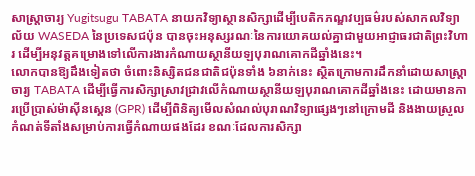សាស្ត្រាចារ្យ Yugitsugu TABATA នាយកវិទ្យាស្ថានសិក្សាដើម្បីបេតិកភណ្ឌវប្បធម៌របស់សាកលវិទ្យាល័យ WASEDA នៃប្រទេសជប៉ុន បានចុះអនុស្សរណៈនៃការយោគយល់គ្នាជាមួយអាជ្ញាធរជាតិព្រះវិហារ ដើម្បីអនុវត្តគម្រោងទៅលើការងារកំណាយស្ថានីយឡបុរាណគោកដីឆ្នាំងនេះ។
លោកបានឱ្យដឹងទៀតថា ចំពោះនិស្សិតជនជាតិជប៉ុនទាំង ៦នាក់នេះ ស្ថិតក្រោមការដឹកនាំដោយសាស្ត្រាចារ្យ TABATA ដើម្បីធ្វើការសិក្សាស្រាវជ្រាវលើកំណាយស្ថានីយឡបុរាណគោកដីឆ្នាំងនេះ ដោយមានការប្រើប្រាស់ម៉ាស៊ីនស្គេន (GPR) ដើម្បីពិនិត្យមើលសំណល់បុរាណវិទ្យាផ្សេងៗនៅក្រោមដី និងងាយស្រួលកំណត់ទីតាំងសម្រាប់ការធ្វើកំណាយផងដែរ ខណៈដែលការសិក្សា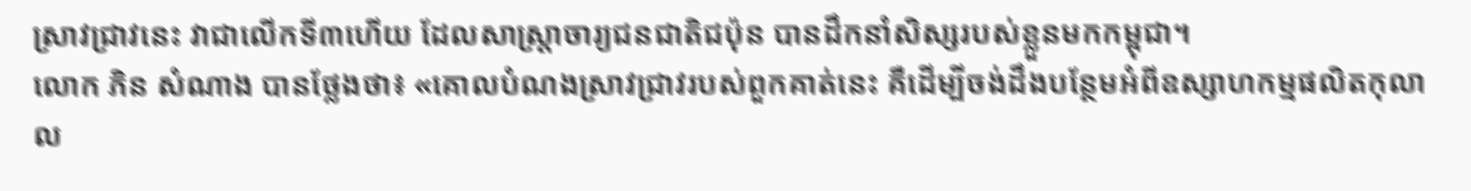ស្រាវជ្រាវនេះ វាជាលើកទី៣ហើយ ដែលសាស្ត្រាចារ្យជនជាតិជប៉ុន បានដឹកនាំសិស្សរបស់ខ្លួនមកកម្ពុជា។
លោក ភិន សំណាង បានថ្លែងថា៖ «គោលបំណងស្រាវជ្រាវរបស់ពួកគាត់នេះ គឺដើម្បីចង់ដឹងបន្ថែមអំពីឧស្សាហកម្មផលិតកុលាល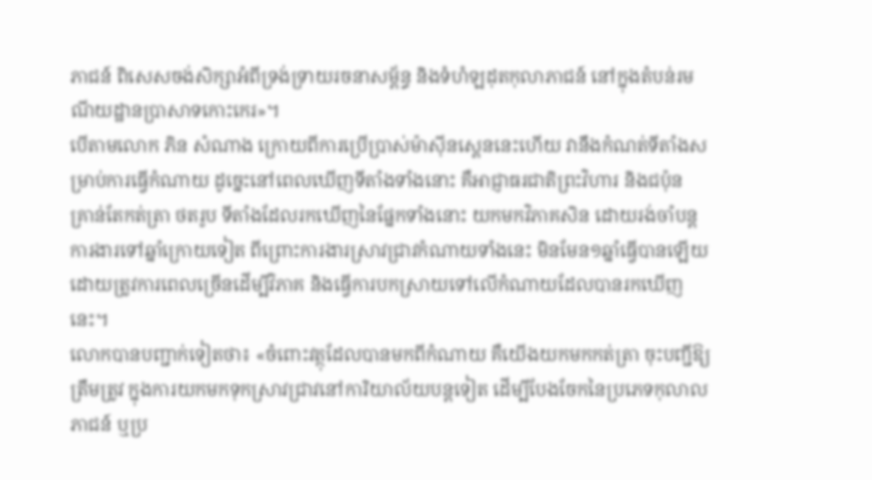ភាជន៍ ពិសេសចង់សិក្សាអំពីទ្រង់ទ្រាយរចនាសម្ព័ន្ធ និងទំហំឡដុតកុលាភាជន៍ នៅក្នុងតំបន់រមណីយដ្ឋានប្រាសាទកោះកេរ»។
បើតាមលោក ភិន សំណាង ក្រោយពីការប្រើប្រាស់ម៉ាស៊ីនស្គេននេះហើយ វានឹងកំណត់ទីតាំងសម្រាប់ការធ្វើកំណាយ ដូច្នេះនៅពេលឃើញទីតាំងទាំងនោះ គឺអាជ្ញាធរជាតិព្រះវិហារ និងជប៉ុន គ្រាន់តែកត់ត្រា ថតរូប ទីតាំងដែលរកឃើញនៃផ្នែកទាំងនោះ យកមកវិភាគសិន ដោយរង់ចាំបន្តការងារទៅឆ្នាំក្រោយទៀត ពីព្រោះការងារស្រាវជ្រាវកំណាយទាំងនេះ មិនមែន១ឆ្នាំធ្វើបានឡើយ ដោយត្រូវការពេលច្រើនដើម្បីវិភាគ និងធ្វើការបកស្រាយទៅលើកំណាយដែលបានរកឃើញនេះ។
លោកបានបញ្ជាក់ទៀតថា៖ «ចំពោះវត្ថុដែលបានមកពីកំណាយ គឺយើងយកមកកត់ត្រា ចុះបញ្ជីឱ្យត្រឹមត្រូវ ក្នុងការយកមកទុកស្រាវជ្រាវនៅការិយាល័យបន្តទៀត ដើម្បីបែងចែកនៃប្រភេទកុលាលភាជន៍ ឬប្រ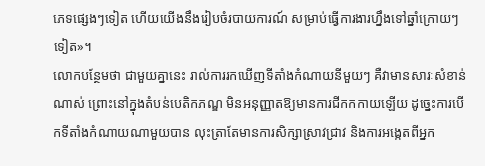ភេទផ្សេងៗទៀត ហើយយើងនឹងរៀបចំរបាយការណ៍ សម្រាប់ធ្វើការងារហ្នឹងទៅឆ្នាំក្រោយៗទៀត»។
លោកបន្ថែមថា ជាមួយគ្នានេះ រាល់ការរកឃើញទីតាំងកំណាយនីមួយៗ គឺវាមានសារៈសំខាន់ណាស់ ព្រោះនៅក្នុងតំបន់បេតិកភណ្ឌ មិនអនុញ្ញាតឱ្យមានការជីកកកាយឡើយ ដូច្នេះការបើកទីតាំងកំណាយណាមួយបាន លុះត្រាតែមានការសិក្សាស្រាវជ្រាវ និងការអង្កេតពីអ្នក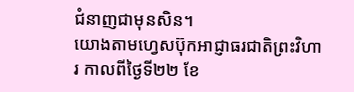ជំនាញជាមុនសិន។
យោងតាមហ្វេសប៊ុកអាជ្ញាធរជាតិព្រះវិហារ កាលពីថ្ងៃទី២២ ខែ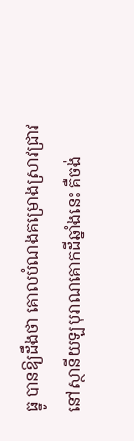ធ្នូ បានឱ្យដឹងថា គោលបំណងគម្រោងស្រាវជ្រាវនៅស្ថានីយឡបុរាណគោកដីឆ្នាំងនេះ គឺចង់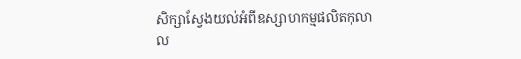សិក្សាស្វែងយល់អំពីឧស្សាហកម្មផលិតកុលាល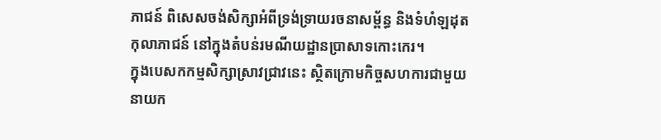ភាជន៍ ពិសេសចង់សិក្សាអំពីទ្រង់ទ្រាយរចនាសម្ព័ន្ធ និងទំហំឡដុតកុលាភាជន៍ នៅក្នុងតំបន់រមណីយដ្ឋានប្រាសាទកោះកេរ។
ក្នុងបេសកកម្មសិក្សាស្រាវជ្រាវនេះ ស្ថិតក្រោមកិច្ចសហការជាមួយនាយក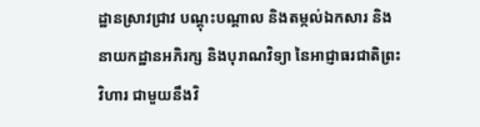ដ្ឋានស្រាវជ្រាវ បណ្តុះបណ្តាល និងតម្កល់ឯកសារ និងនាយកដ្ឋានអភិរក្ស និងបុរាណវិទ្យា នៃអាជ្ញាធរជាតិព្រះវិហារ ជាមួយនឹងវិ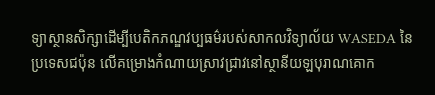ទ្យាស្ថានសិក្សាដើម្បីបេតិកភណ្ឌវប្បធម៌របស់សាកលវិទ្យាល័យ WASEDA នៃប្រទេសជប៉ុន លើគម្រោងកំណាយស្រាវជ្រាវនៅស្ថានីយឡបុរាណគោក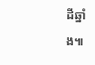ដីឆ្នាំង៕